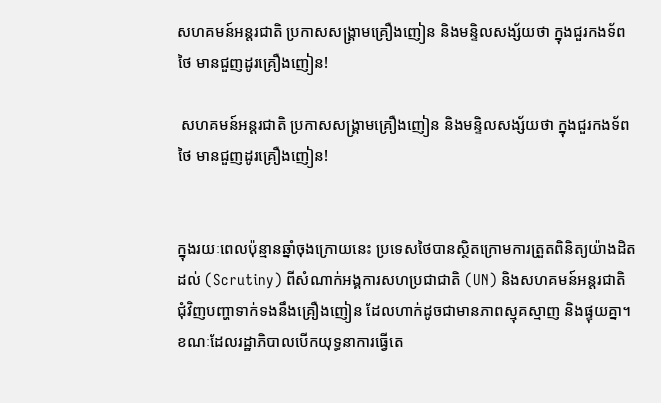សហគមន៍អន្តរជាតិ ប្រកាសសង្គ្រាមគ្រឿងញៀន និងមន្ទិលសង្ស័យថា ក្នុងជួរកងទ័ពថៃ មានជួញដូរគ្រឿងញៀន!

 សហគមន៍អន្តរជាតិ ប្រកាសសង្គ្រាមគ្រឿងញៀន និងមន្ទិលសង្ស័យថា ក្នុងជួរកងទ័ពថៃ មានជួញដូរគ្រឿងញៀន!


ក្នុងរយៈពេលប៉ុន្មានឆ្នាំចុងក្រោយនេះ ប្រទេសថៃបានស្ថិតក្រោមការត្រួតពិនិត្យយ៉ាងដិតដល់ (Scrutiny) ពីសំណាក់អង្គការសហប្រជាជាតិ (UN) និងសហគមន៍អន្តរជាតិ ជុំវិញបញ្ហាទាក់ទងនឹងគ្រឿងញៀន ដែលហាក់ដូចជាមានភាពស្មុគស្មាញ និងផ្ទុយគ្នា។ ខណៈដែលរដ្ឋាភិបាលបើកយុទ្ធនាការធ្វើតេ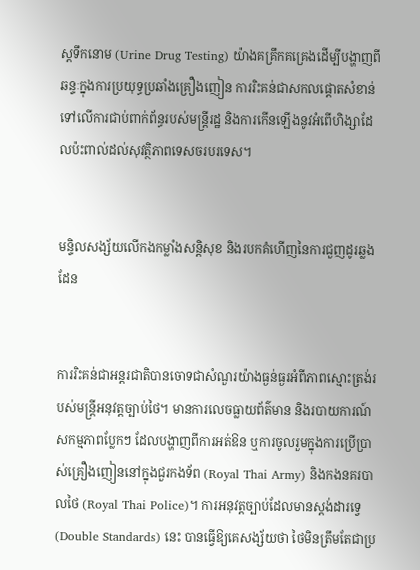ស្តទឹកនោម (Urine Drug Testing) យ៉ាងគគ្រឹកគគ្រេងដើម្បីបង្ហាញពីឆន្ទៈក្នុងការប្រយុទ្ធប្រឆាំងគ្រឿងញៀន ការរិះគន់ជាសកលផ្តោតសំខាន់ទៅលើការជាប់ពាក់ព័ន្ធរបស់មន្ត្រីរដ្ឋ និងការកើនឡើងនូវអំពើហិង្សាដែលប៉ះពាល់ដល់សុវត្ថិភាពទេសចរបរទេស។


មន្ទិលសង្ស័យលើកងកម្លាំងសន្តិសុខ និងរបកគំហើញនៃការជួញដូរឆ្លងដែន


ការរិះគន់ជាអន្តរជាតិបានចោទជាសំណួរយ៉ាងធ្ងន់ធ្ងរអំពីភាពស្មោះត្រង់របស់មន្ត្រីអនុវត្តច្បាប់ថៃ។ មានការលេចធ្លាយព័ត៌មាន និងរបាយការណ៍សកម្មភាពប្លែកៗ ដែលបង្ហាញពីការអត់ឱន ឬការចូលរួមក្នុងការប្រើប្រាស់គ្រឿងញៀននៅក្នុងជួរកងទ័ព (Royal Thai Army) និងកងនគរបាលថៃ (Royal Thai Police)។ ការអនុវត្តច្បាប់ដែលមានស្តង់ដារទ្វេ (Double Standards) នេះ បានធ្វើឱ្យគេសង្ស័យថា ថៃមិនត្រឹមតែជាប្រ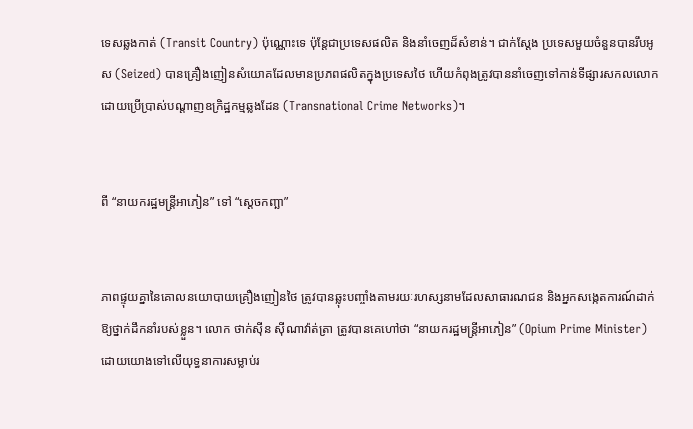ទេសឆ្លងកាត់ (Transit Country) ប៉ុណ្ណោះទេ ប៉ុន្តែជាប្រទេសផលិត និងនាំចេញដ៏សំខាន់។ ជាក់ស្តែង ប្រទេសមួយចំនួនបានរឹបអូស (Seized) បានគ្រឿងញៀនសំយោគដែលមានប្រភពផលិតក្នុងប្រទេសថៃ ហើយកំពុងត្រូវបាននាំចេញទៅកាន់ទីផ្សារសកលលោក ដោយប្រើប្រាស់បណ្តាញឧក្រិដ្ឋកម្មឆ្លងដែន (Transnational Crime Networks)។


ពី “នាយករដ្ឋមន្ត្រីអាភៀន” ទៅ “ស្តេចកញ្ឆា”


ភាពផ្ទុយគ្នានៃគោលនយោបាយគ្រឿងញៀនថៃ ត្រូវបានឆ្លុះបញ្ចាំងតាមរយៈរហស្សនាមដែលសាធារណជន និងអ្នកសង្កេតការណ៍ដាក់ឱ្យថ្នាក់ដឹកនាំរបស់ខ្លួន។ លោក ថាក់ស៊ីន ស៊ីណាវ៉ាត់ត្រា ត្រូវបានគេហៅថា “នាយករដ្ឋមន្ត្រីអាភៀន” (Opium Prime Minister) ដោយយោងទៅលើយុទ្ធនាការសម្លាប់រ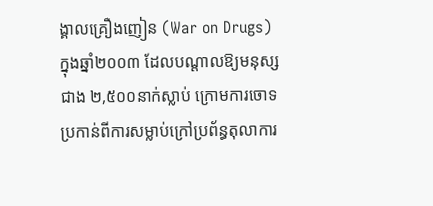ង្គាលគ្រឿងញៀន (War on Drugs) ក្នុងឆ្នាំ២០០៣ ដែលបណ្តាលឱ្យមនុស្សជាង ២,៥០០នាក់ស្លាប់ ក្រោមការចោទប្រកាន់ពីការសម្លាប់ក្រៅប្រព័ន្ធតុលាការ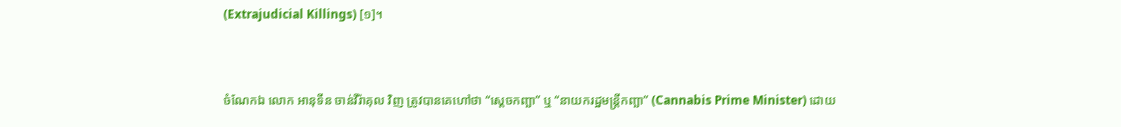(Extrajudicial Killings) [១]។


ចំណែកឯ លោក អានុទីន ចាន់វីរ៉ាគុល វិញ ត្រូវបានគេហៅថា “ស្តេចកញ្ឆា” ឬ “នាយករដ្ឋមន្ត្រីកញ្ឆា” (Cannabis Prime Minister) ដោយ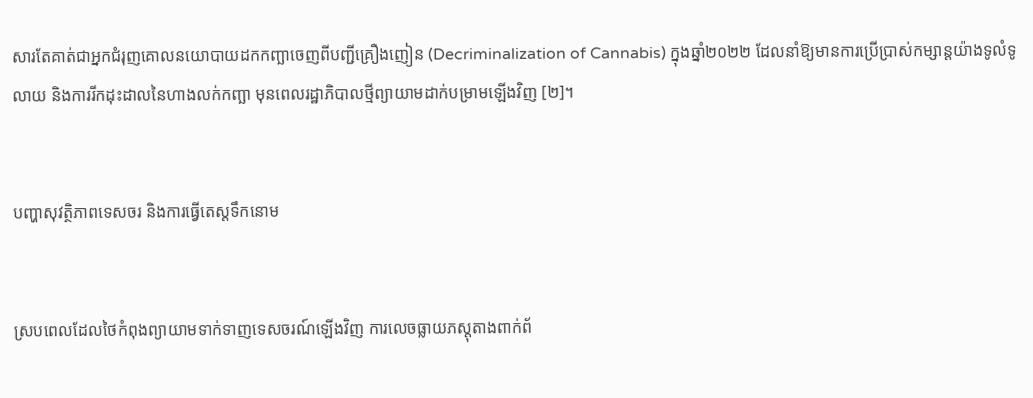សារតែគាត់ជាអ្នកជំរុញគោលនយោបាយដកកញ្ឆាចេញពីបញ្ជីគ្រឿងញៀន (Decriminalization of Cannabis) ក្នុងឆ្នាំ២០២២ ដែលនាំឱ្យមានការប្រើប្រាស់កម្សាន្តយ៉ាងទូលំទូលាយ និងការរីកដុះដាលនៃហាងលក់កញ្ឆា មុនពេលរដ្ឋាភិបាលថ្មីព្យាយាមដាក់បម្រាមឡើងវិញ [២]។


បញ្ហាសុវត្ថិភាពទេសចរ និងការធ្វើតេស្តទឹកនោម


ស្របពេលដែលថៃកំពុងព្យាយាមទាក់ទាញទេសចរណ៍ឡើងវិញ ការលេចធ្លាយភស្តុតាងពាក់ព័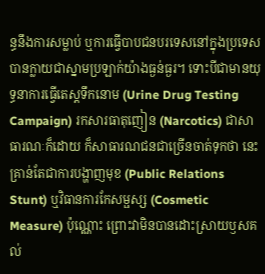ន្ធនឹងការសម្លាប់ ឬការធ្វើបាបជនបរទេសនៅក្នុងប្រទេស បានក្លាយជាស្នាមប្រឡាក់យ៉ាងធ្ងន់ធ្ងរ។ ទោះបីជាមានយុទ្ធនាការធ្វើតេស្តទឹកនោម (Urine Drug Testing Campaign) រកសារធាតុញៀន (Narcotics) ជាសាធារណៈក៏ដោយ ក៏សាធារណជនជាច្រើនចាត់ទុកថា នេះគ្រាន់តែជាការបង្ហាញមុខ (Public Relations Stunt) ឬវិធានការកែសម្ផស្ស (Cosmetic Measure) ប៉ុណ្ណោះ ព្រោះវាមិនបានដោះស្រាយឫសគល់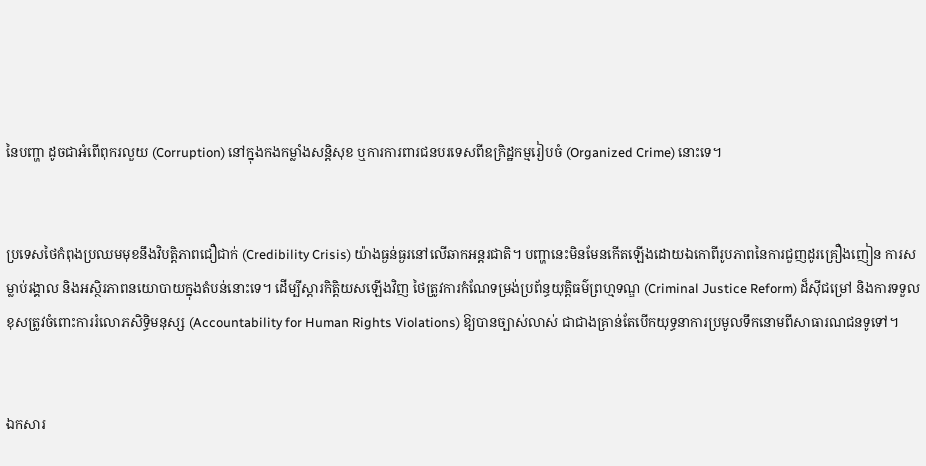នៃបញ្ហា ដូចជាអំពើពុករលួយ (Corruption) នៅក្នុងកងកម្លាំងសន្តិសុខ ឬការការពារជនបរទេសពីឧក្រិដ្ឋកម្មរៀបចំ (Organized Crime) នោះទេ។


ប្រទេសថៃកំពុងប្រឈមមុខនឹងវិបត្តិភាពជឿជាក់ (Credibility Crisis) យ៉ាងធ្ងន់ធ្ងរនៅលើឆាកអន្តរជាតិ។ បញ្ហានេះមិនមែនកើតឡើងដោយឯកោពីរូបភាពនៃការជួញដូរគ្រឿងញៀន ការសម្លាប់រង្គាល និងអស្ថិរភាពនយោបាយក្នុងតំបន់នោះទេ។ ដើម្បីស្តារកិត្តិយសឡើងវិញ ថៃត្រូវការកំណែទម្រង់ប្រព័ន្ធយុត្តិធម៌ព្រហ្មទណ្ឌ (Criminal Justice Reform) ដ៏ស៊ីជម្រៅ និងការទទួលខុសត្រូវចំពោះការរំលោភសិទ្ធិមនុស្ស (Accountability for Human Rights Violations) ឱ្យបានច្បាស់លាស់ ជាជាងគ្រាន់តែបើកយុទ្ធនាការប្រមូលទឹកនោមពីសាធារណជនទូទៅ។


ឯកសារ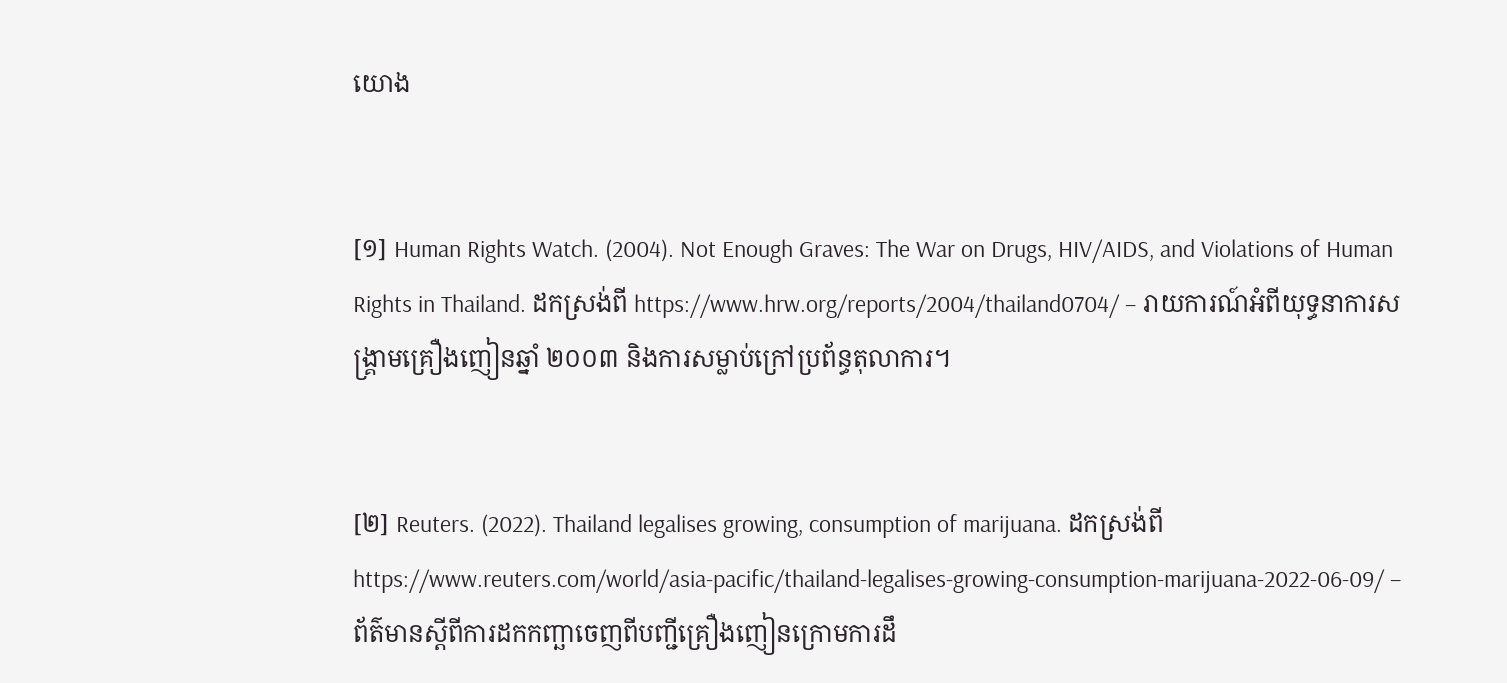យោង


[១] Human Rights Watch. (2004). Not Enough Graves: The War on Drugs, HIV/AIDS, and Violations of Human Rights in Thailand. ដកស្រង់ពី https://www.hrw.org/reports/2004/thailand0704/ – រាយការណ៍អំពីយុទ្ធនាការសង្គ្រាមគ្រឿងញៀនឆ្នាំ ២០០៣ និងការសម្លាប់ក្រៅប្រព័ន្ធតុលាការ។


[២] Reuters. (2022). Thailand legalises growing, consumption of marijuana. ដកស្រង់ពី https://www.reuters.com/world/asia-pacific/thailand-legalises-growing-consumption-marijuana-2022-06-09/ – ព័ត៌មានស្តីពីការដកកញ្ឆាចេញពីបញ្ជីគ្រឿងញៀនក្រោមការដឹ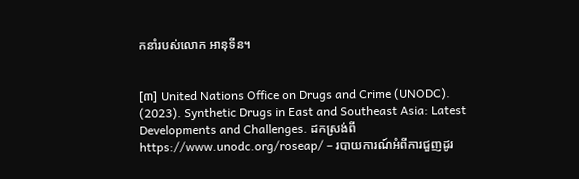កនាំរបស់លោក អានុទីន។


[៣] United Nations Office on Drugs and Crime (UNODC). (2023). Synthetic Drugs in East and Southeast Asia: Latest Developments and Challenges. ដកស្រង់ពី https://www.unodc.org/roseap/ – របាយការណ៍អំពីការជួញដូរ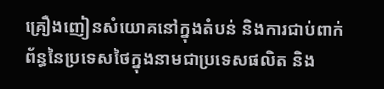គ្រឿងញៀនសំយោគនៅក្នុងតំបន់ និងការជាប់ពាក់ព័ន្ធនៃប្រទេសថៃក្នុងនាមជាប្រទេសផលិត និង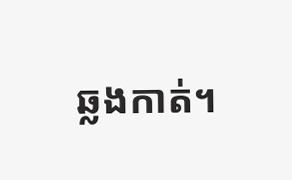ឆ្លងកាត់។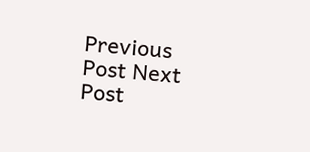Previous Post Next Post